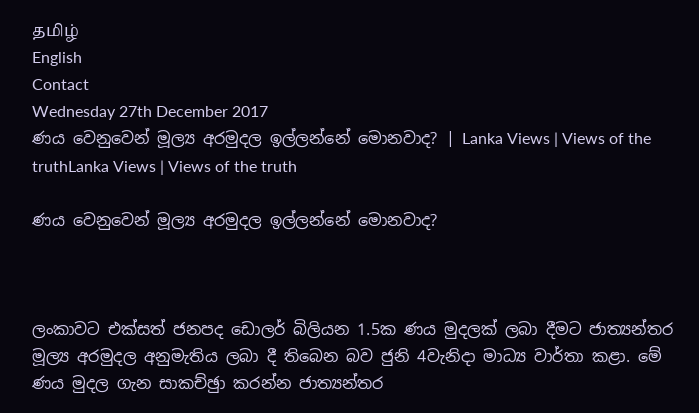தமிழ்
English
Contact
Wednesday 27th December 2017
ණය වෙනුවෙන් මූල්‍ය අරමුදල ඉල්ලන්නේ මොනවාද? | Lanka Views | Views of the truthLanka Views | Views of the truth

ණය වෙනුවෙන් මූල්‍ය අරමුදල ඉල්ලන්නේ මොනවාද?



ලංකාවට එක්සත් ජනපද ඩොලර් බිලියන 1.5ක ණය මුදලක් ලබා දීමට ජාත්‍යන්තර මූල්‍ය අරමුදල අනුමැතිය ලබා දී තිබෙන බව ජුනි 4වැනිදා මාධ්‍ය වාර්තා කළා. මේ ණය මුදල ගැන සාකච්ඡුා කරන්න ජාත්‍යන්තර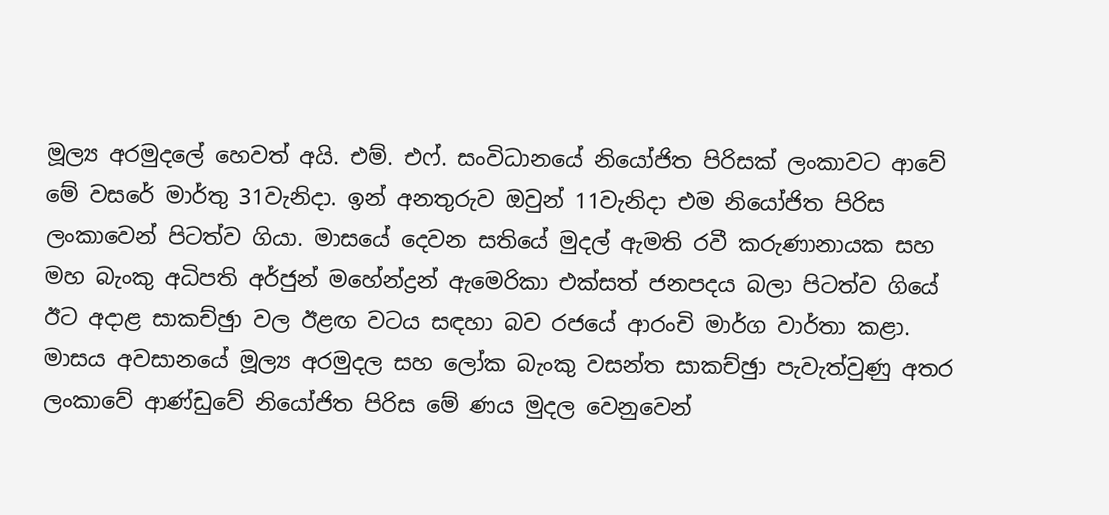මූල්‍ය අරමුදලේ හෙවත් අයි. එම්. එෆ්. සංවිධානයේ නියෝජිත පිරිසක් ලංකාවට ආවේ මේ වසරේ මාර්තු 31වැනිදා. ඉන් අනතුරුව ඔවුන් 11වැනිදා එම නියෝජිත පිරිස ලංකාවෙන් පිටත්ව ගියා. මාසයේ දෙවන සතියේ මුදල් ඇමති රවී කරුණානායක සහ මහ බැංකු අධිපති අර්ජුන් මහේන්ද්‍රන් ඇමෙරිකා එක්සත් ජනපදය බලා පිටත්ව ගියේ ඊට අදාළ සාකච්ඡුා වල ඊළඟ වටය සඳහා බව රජයේ ආරංචි මාර්ග වාර්තා කළා. මාසය අවසානයේ මූල්‍ය අරමුදල සහ ලෝක බැංකු වසන්ත සාකච්ඡුා පැවැත්වුණු අතර ලංකාවේ ආණ්ඩුවේ නියෝජිත පිරිස මේ ණය මුදල වෙනුවෙන්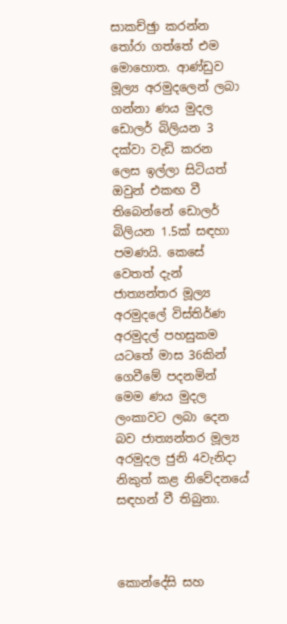සාකච්ඡුා කරන්න තෝරා ගත්තේ එම මොහොත. ආණ්ඩුව මූල්‍ය අරමුදලෙන් ලබා ගන්නා ණය මුදල ඩොලර් බිලියන 3 දක්වා වැඩි කරන ලෙස ඉල්ලා සිටියත් ඔවුන් එකඟ වී තිබෙන්නේ ඩොලර් බිලියන 1.5ක් සඳහා පමණයි. කෙසේ වෙතත් දැන් ජාත්‍යන්තර මූල්‍ය අරමුදලේ විස්තිර්ණ අරමුදල් පහසුකම යටතේ මාස 36කින් ගෙවීමේ පදනමින් මෙම ණය මුදල ලංකාවට ලබා දෙන බව ජාත්‍යන්තර මූල්‍ය අරමුදල ජුනි 4වැනිදා නිකුත් කළ නිවේදනයේ සඳහන් වී තිබුනා.



කොන්දේසි සහ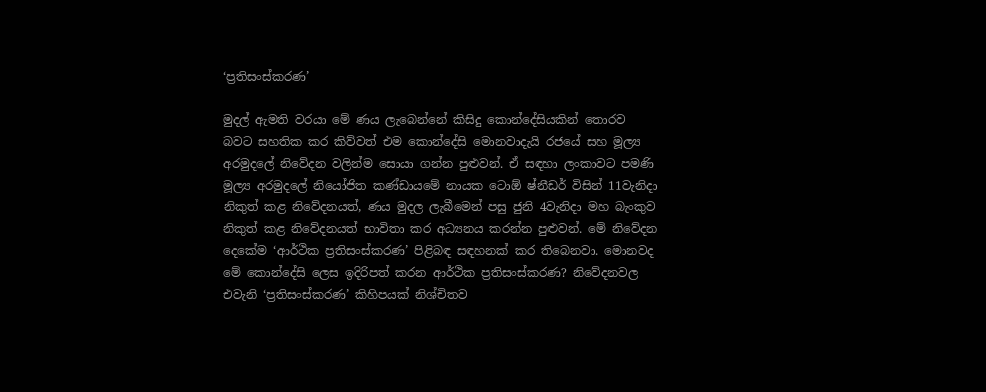‘ප්‍රතිසංස්කරණ’

මුදල් ඇමති වරයා මේ ණය ලැබෙන්නේ කිසිදු කොන්දේසියකින් තොරව බවට සහතික කර කිව්වත් එම කොන්දේසි මොනවාදැයි රජයේ සහ මූල්‍ය අරමුදලේ නිවේදන වලින්ම සොයා ගන්න පුළුවන්. ඒ සඳහා ලංකාවට පමණි මූල්‍ය අරමුදලේ නියෝජිත කණ්ඩායමේ නායක ටොඕ ෂ්නීඩර් විසින් 11වැනිදා නිකුත් කළ නිවේදනයත්, ණය මුදල ලැබීමෙන් පසු ජුනි 4වැනිදා මහ බැංකුව නිකුත් කළ නිවේදනයත් භාවිතා කර අධ්‍යනය කරන්න පුළුවන්. මේ නිවේදන දෙකේම ‘ආර්ථික ප්‍රතිසංස්කරණ’ පිළිබඳ සඳහනක් කර තිබෙනවා. මොනවද මේ කොන්දේසි ලෙස ඉදිරිපත් කරන ආර්ථික ප්‍රතිසංස්කරණ? නිවේදනවල එවැනි ‘ප්‍රතිසංස්කරණ’ කිහිපයක් නිශ්චිතව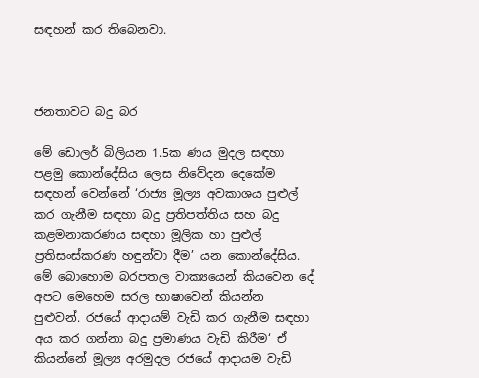සඳහන් කර තිබෙනවා.



ජනතාවට බදු බර

මේ ඩොලර් බිලියන 1.5ක ණය මුදල සඳහා පළමු කොන්දේසිය ලෙස නිවේදන දෙකේම සඳහන් වෙන්නේ ‘රාජ්‍ය මූල්‍ය අවකාශය පුළුල් කර ගැනීම සඳහා බදු ප්‍රතිපත්තිය සහ බදු කළමනාකරණය සඳහා මූලික හා පුළුල් ප්‍රතිසංස්කරණ හඳුන්වා දීම’ යන කොන්දේසිය. මේ බොහොම බරපතල වාක්‍යයෙන් කියවෙන දේ අපට මෙහෙම සරල භාෂාවෙන් කියන්න පුළුවන්. රජයේ ආදායම් වැඩි කර ගැනීම සඳහා අය කර ගන්නා බදු ප්‍රමාණය වැඩි කිරීම‘ ඒ කියන්නේ මූල්‍ය අරමුදල රජයේ ආදායම වැඩි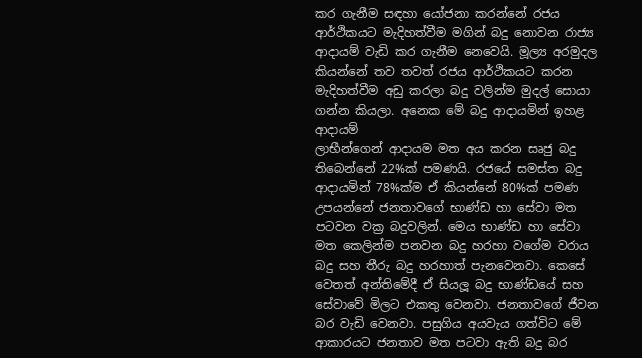කර ගැනීම සඳහා යෝජනා කරන්නේ රජය ආර්ථිකයට මැදිහත්වීම මගින් බදු නොවන රාජ්‍ය ආදායම් වැඩි කර ගැනීම නෙවෙයි. මූල්‍ය අරමුදල කියන්නේ තව තවත් රජය ආර්ථිකයට කරන මැදිහත්වීම අඩු කරලා බදු වලින්ම මුදල් සොයා ගන්න කියලා. අනෙක මේ බදු ආදායමින් ඉහළ ආදායම්
ලාභීන්ගෙන් ආදායම මත අය කරන සෘජු බදු තිබෙන්නේ 22%ක් පමණයි. රජයේ සමස්ත බදු ආදායමින් 78%ක්ම ඒ කියන්නේ 80%ක් පමණ උපයන්නේ ජනතාවගේ භාණ්ඩ හා සේවා මත පටවන වක්‍ර බදුවලින්. මෙය භාණ්ඩ හා සේවා මත කෙලින්ම පනවන බදු හරහා වගේම වරාය බදු සහ තීරු බදු හරහාත් පැනවෙනවා. කෙසේ වෙතත් අන්තිමේදී ඒ සියලූ බදු භාණ්ඩයේ සහ සේවාවේ මිලට එකතු වෙනවා. ජනතාවගේ ජීවන බර වැඩි වෙනවා. පසුගිය අයවැය ගත්විට මේ ආකාරයට ජනතාව මත පටවා ඇති බදු බර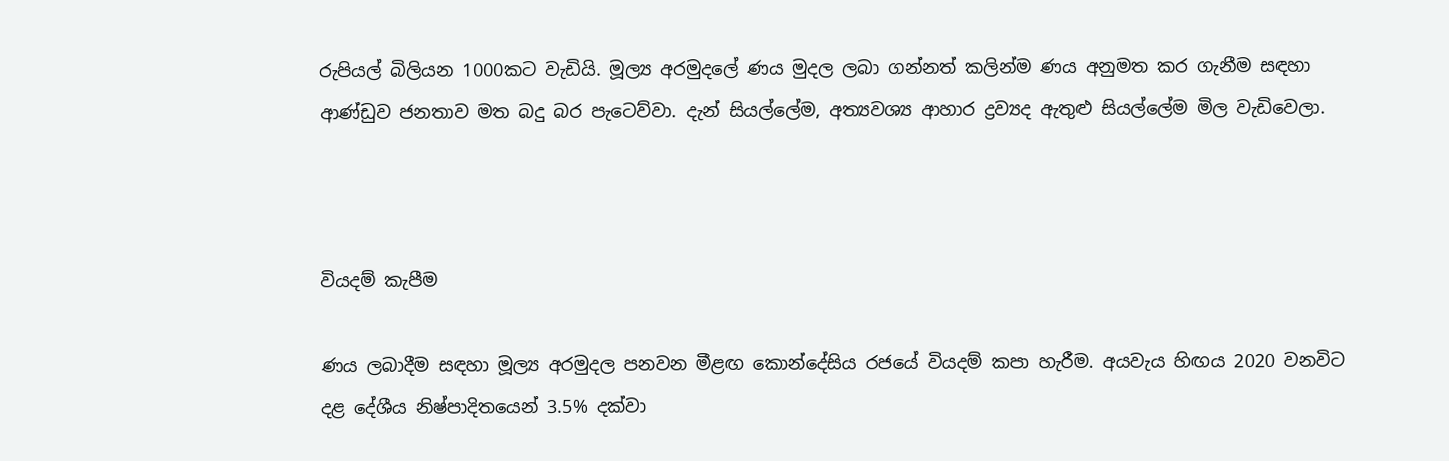රුපියල් බිලියන 1000කට වැඩියි. මූල්‍ය අරමුදලේ ණය මුදල ලබා ගන්නත් කලින්ම ණය අනුමත කර ගැනීම සඳහා ආණ්ඩුව ජනතාව මත බදු බර පැටෙව්වා. දැන් සියල්ලේම, අත්‍යවශ්‍ය ආහාර ද්‍රව්‍යද ඇතුළු සියල්ලේම මිල වැඩිවෙලා.



වියදම් කැපීම

ණය ලබාදීම සඳහා මූල්‍ය අරමුදල පනවන මීළඟ කොන්දේසිය රජයේ වියදම් කපා හැරීම. අයවැය හිඟය 2020 වනවිට දළ දේශීය නිෂ්පාදිතයෙන් 3.5% දක්වා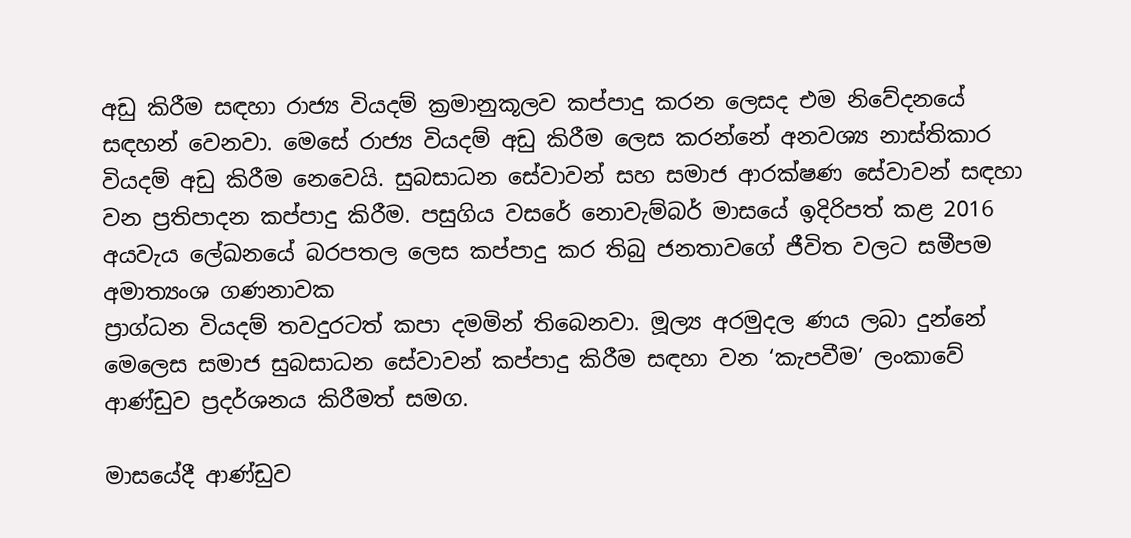අඩු කිරීම සඳහා රාජ්‍ය වියදම් ක්‍රමානුකූලව කප්පාදු කරන ලෙසද එම නිවේදනයේ සඳහන් වෙනවා. මෙසේ රාජ්‍ය වියදම් අඩු කිරීම ලෙස කරන්නේ අනවශ්‍ය නාස්තිකාර වියදම් අඩු කිරීම නෙවෙයි. සුබසාධන සේවාවන් සහ සමාජ ආරක්ෂණ සේවාවන් සඳහා වන ප්‍රතිපාදන කප්පාදු කිරීම. පසුගිය වසරේ නොවැම්බර් මාසයේ ඉදිරිපත් කළ 2016 අයවැය ලේඛනයේ බරපතල ලෙස කප්පාදු කර තිබු ජනතාවගේ ජීවිත වලට සමීපම අමාත්‍යංශ ගණනාවක
ප්‍රාග්ධන වියදම් තවදුරටත් කපා දමමින් තිබෙනවා. මූල්‍ය අරමුදල ණය ලබා දුන්නේ මෙලෙස සමාජ සුබසාධන සේවාවන් කප්පාදු කිරීම සඳහා වන ‘කැපවීම’ ලංකාවේ ආණ්ඩුව ප්‍රදර්ශනය කිරීමත් සමග.

මාසයේදී ආණ්ඩුව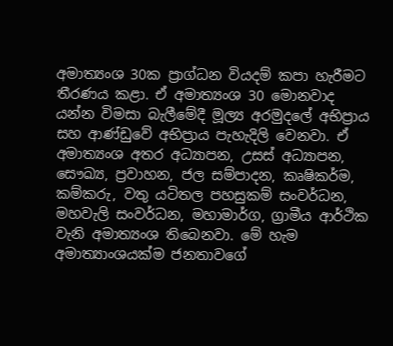අමාත්‍යංශ 30ක ප්‍රාග්ධන වියදම් කපා හැරීමට තීරණය කළා. ඒ අමාත්‍යංශ 30 මොනවාද යන්න විමසා බැලීමේදී මූල්‍ය අරමුදලේ අභිප්‍රාය සහ ආණ්ඩුවේ අභිප්‍රාය පැහැදිලි වෙනවා. ඒ අමාත්‍යංශ අතර අධ්‍යාපන, උසස් අධ්‍යාපන, සෞඛ්‍ය, ප්‍රවාහන, ජල සම්පාදන, කෘෂිකර්ම, කම්කරු, වතු යටිතල පහසුකම් සංවර්ධන, මහවැලි සංවර්ධන, මහාමාර්ග, ග්‍රාමීය ආර්ථික වැනි අමාත්‍යංශ තිබෙනවා. මේ හැම අමාත්‍යාංශයක්ම ජනතාවගේ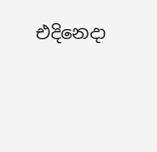එදිනෙදා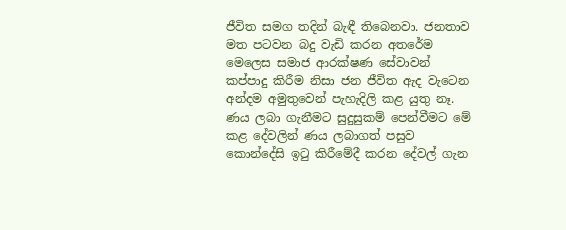ජීවිත සමග තදින් බැඳී තිබෙනවා. ජනතාව මත පටවන බදු වැඩි කරන අතරේම මෙලෙස සමාජ ආරක්ෂණ සේවාවන් කප්පාදු කිරීම නිසා ජන ජීවිත ඇද වැටෙන අන්දම අමුතුවෙන් පැහැදිලි කළ යුතු නෑ. ණය ලබා ගැනීමට සුදුසුකම් පෙන්වීමට මේ කළ දේවලින් ණය ලබාගත් පසුව කොන්දේසි ඉටු කිරීමේදී කරන දේවල් ගැන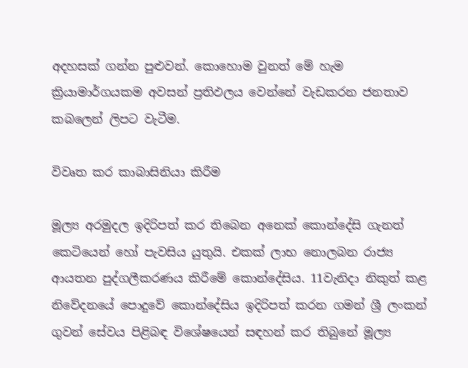අදහසක් ගන්න පුළුවන්. කොහොම වුනත් මේ හැම ක්‍රියාමාර්ගයකම අවසන් ප්‍රතිඵලය වෙන්නේ වැඩකරන ජනතාව කබලෙන් ලිපට වැටීම.

විවෘත කර කාබාසිනියා කිරීම

මූල්‍ය අරමුදල ඉදිරිපත් කර තිබෙන අනෙක් කොන්දේසි ගැනත් කෙටියෙන් හෝ පැවසිය යුතුයි. එකක් ලාභ නොලබන රාජ්‍ය ආයතන පුද්ගලීකරණය කිරීමේ කොන්දේසිය. 11වැනිදා නිකුත් කළ නිවේදනයේ පොදුවේ කොන්දේසිය ඉදිරිපත් කරන ගමන් ශ්‍රී ලංකන් ගුවන් සේවය පිළිබඳ විශේෂයෙන් සඳහන් කර තිබුනේ මූල්‍ය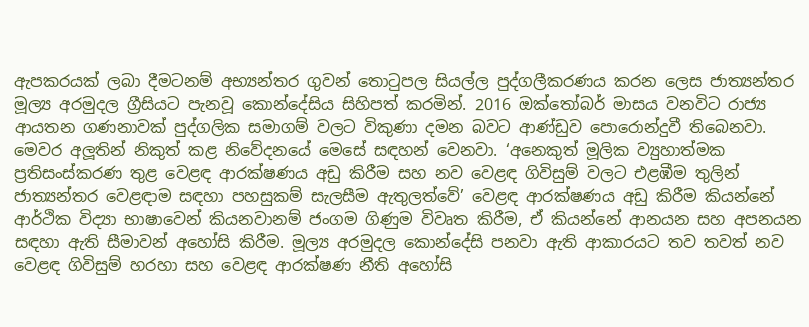ඇපකරයක් ලබා දීමටනම් අභ්‍යන්තර ගුවන් තොටුපල සියල්ල පුද්ගලීකරණය කරන ලෙස ජාත්‍යන්තර මූල්‍ය අරමුදල ග්‍රීසියට පැනවූ කොන්දේසිය සිහිපත් කරමින්. 2016 ඔක්තෝබර් මාසය වනවිට රාජ්‍ය ආයතන ගණනාවක් පුද්ගලික සමාගම් වලට විකුණා දමන බවට ආණ්ඩුව පොරොන්දුවී තිබෙනවා.
මෙවර අලූතින් නිකුත් කළ නිවේදනයේ මෙසේ සඳහන් වෙනවා. ‘අනෙකුත් මූලික ව්‍යුහාත්මක ප්‍රතිසංස්කරණ තුළ වෙළඳ ආරක්ෂණය අඩු කිරීම සහ නව වෙළඳ ගිවිසුම් වලට එළඹීම තුලින් ජාත්‍යන්තර වෙළඳාම සඳහා පහසුකම් සැලසීම ඇතුලත්වේ’ වෙළඳ ආරක්ෂණය අඩු කිරීම කියන්නේ ආර්ථික විද්‍යා භාෂාවෙන් කියනවානම් ජංගම ගිණුම විවෘත කිරීම, ඒ කියන්නේ ආනයන සහ අපනයන සඳහා ඇති සීමාවන් අහෝසි කිරීම. මූල්‍ය අරමුදල කොන්දේසි පනවා ඇති ආකාරයට තව තවත් නව වෙළඳ ගිවිසුම් හරහා සහ වෙළඳ ආරක්ෂණ නීති අහෝසි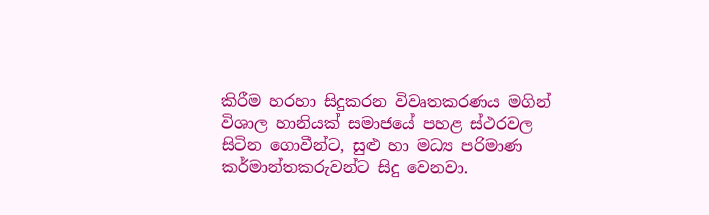කිරීම හරහා සිදුකරන විවෘතකරණය මගින් විශාල හානියක් සමාජයේ පහළ ස්ථරවල සිටින ගොවීන්ට, සුළු හා මධ්‍ය පරිමාණ කර්මාන්තකරුවන්ට සිදු වෙනවා.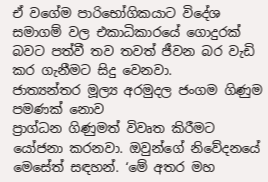ඒ වගේම පාරිභෝගිකයාට විදේශ සමාගම් වල එකාධිකාරයේ ගොදුරක් බවට පත්වී තව තවත් ජීවන බර වැඩි කර ගැනීමට සිදු වෙනවා.
ජාත්‍යන්තර මූල්‍ය අරමුදල ජංගම ගිණුම පමණක් නොව
ප්‍රාග්ධන ගිණුමත් විවෘත කිරීමට යෝජනා කරනවා. ඔවුන්ගේ නිවේදනයේ මෙසේත් සඳහන්. ‘මේ අතර මහ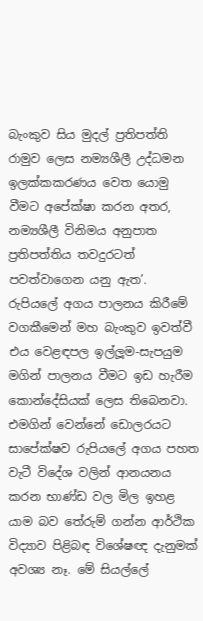බැංකුව සිය මුදල් ප්‍රතිපත්ති රාමුව ලෙස නම්‍යශීලී උද්ධමන ඉලක්කකරණය වෙත යොමු වීමට අපේක්ෂා කරන අතර, නම්‍යශීලී විනිමය අනුපාත ප්‍රතිපත්තිය තවදුරටත් පවත්වාගෙන යනු ඇත’. රුපියලේ අගය පාලනය කිරීමේ වගකීමෙන් මහ බැංකුව ඉවත්වී එය වෙළඳපල ඉල්ලූම-සැපයුම මගින් පාලනය වීමට ඉඩ හැරීම කොන්දේසියක් ලෙස තිබෙනවා. එමගින් වෙන්නේ ඩොලරයට සාපේක්ෂව රුපියලේ අගය පහත වැටී විදේශ වලින් ආනයනය කරන භාණ්ඩ වල මිල ඉහළ යාම බව තේරුම් ගන්න ආර්ථික විද්‍යාව පිළිබඳ විශේෂඥ දැනුමක් අවශ්‍ය නෑ. මේ සියල්ලේ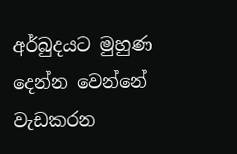අර්බුදයට මුහුණ දෙන්න වෙන්නේ වැඩකරන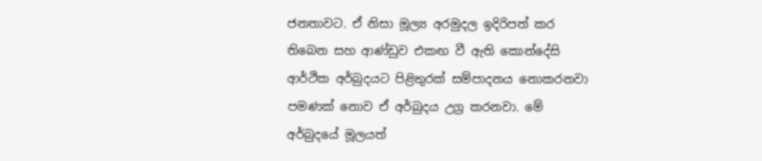ජනතාවට. ඒ නිසා මූල්‍ය අරමුදල ඉදිරිපත් කර තිබෙන සහ ආණ්ඩුව එකඟ වී ඇති කොන්දේසි ආර්ථික අර්බුදයට පිළිතුරක් සම්පාදනය නොකරනවා පමණක් නොව ඒ අර්බුදය උග්‍ර කරනවා. මේ අර්බුදයේ මූලයත්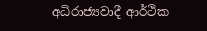අධිරාජ්‍යවාදී ආර්ථික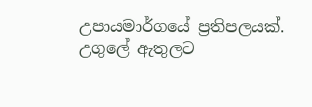උපායමාර්ගයේ ප්‍රතිපලයක්. උගුලේ ඇතුලට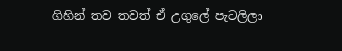ගිහින් තව තවත් ඒ උගුලේ පැටලිලා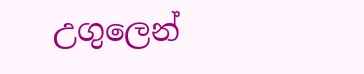උගුලෙන්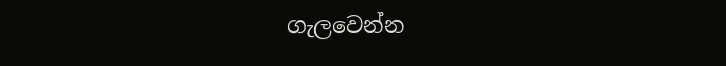ගැලවෙන්න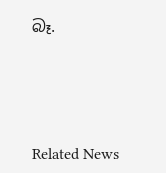බෑ.




Related News